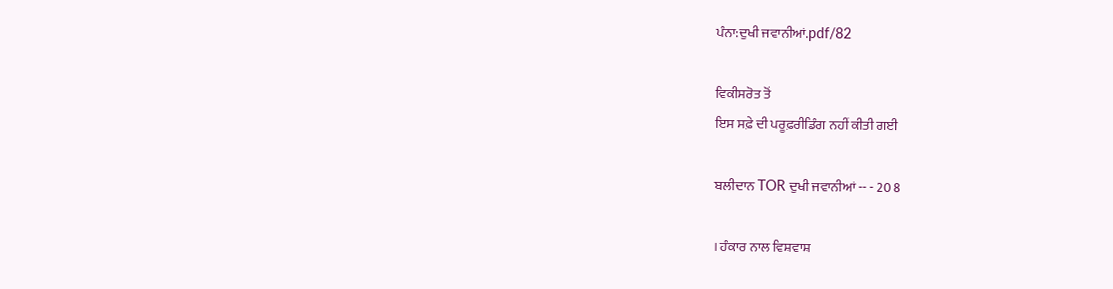ਪੰਨਾ:ਦੁਖੀ ਜਵਾਨੀਆਂ.pdf/82

ਵਿਕੀਸਰੋਤ ਤੋਂ
ਇਸ ਸਫ਼ੇ ਦੀ ਪਰੂਫ਼ਰੀਡਿੰਗ ਨਹੀਂ ਕੀਤੀ ਗਈ

ਬਲੀਦਾਨ TOR ਦੁਖੀ ਜਵਾਨੀਆਂ -- - 20 8

। ਹੰਕਾਰ ਨਾਲ ਵਿਸ਼ਵਾਸ਼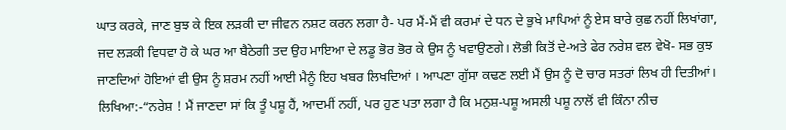ਘਾਤ ਕਰਕੇ, ਜਾਣ ਬੁਝ ਕੇ ਇਕ ਲੜਕੀ ਦਾ ਜੀਵਨ ਨਸ਼ਟ ਕਰਨ ਲਗਾ ਹੈ- ਪਰ ਮੈਂ-ਮੈਂ ਵੀ ਕਰਮਾਂ ਦੇ ਧਨ ਦੇ ਭੁਖੇ ਮਾਪਿਆਂ ਨੂੰ ਏਸ ਬਾਰੇ ਕੁਛ ਨਹੀਂ ਲਿਖਾਂਗਾ, ਜਦ ਲੜਕੀ ਵਿਧਵਾ ਹੋ ਕੇ ਘਰ ਆ ਬੈਠੇਗੀ ਤਦ ਉਹ ਮਾਇਆ ਦੇ ਲਡੂ ਭੋਰ ਭੋਰ ਕੇ ਉਸ ਨੂੰ ਖਵਾਉਣਗੇ। ਲੋਭੀ ਕਿਤੋਂ ਦੇ-ਅਤੇ ਫੇਰ ਨਰੇਸ਼ ਵਲ ਵੇਖੋ- ਸਭ ਕੁਝ ਜਾਣਦਿਆਂ ਹੋਇਆਂ ਵੀ ਉਸ ਨੂੰ ਸ਼ਰਮ ਨਹੀਂ ਆਈ ਮੈਨੂੰ ਇਹ ਖਬਰ ਲਿਖਦਿਆਂ । ਆਪਣਾ ਗੁੱਸਾ ਕਢਣ ਲਈ ਮੈਂ ਉਸ ਨੂੰ ਦੋ ਚਾਰ ਸਤਰਾਂ ਲਿਖ ਹੀ ਦਿਤੀਆਂ। ਲਿਖਿਆ:-“ਨਰੇਸ਼ ! ਮੈਂ ਜਾਣਦਾ ਸਾਂ ਕਿ ਤੂੰ ਪਸ਼ੂ ਹੈਂ, ਆਦਮੀਂ ਨਹੀਂ, ਪਰ ਹੁਣ ਪਤਾ ਲਗਾ ਹੈ ਕਿ ਮਨੁਸ਼-ਪਸ਼ੂ ਅਸਲੀ ਪਸ਼ੂ ਨਾਲੋਂ ਵੀ ਕਿੰਨਾ ਨੀਚ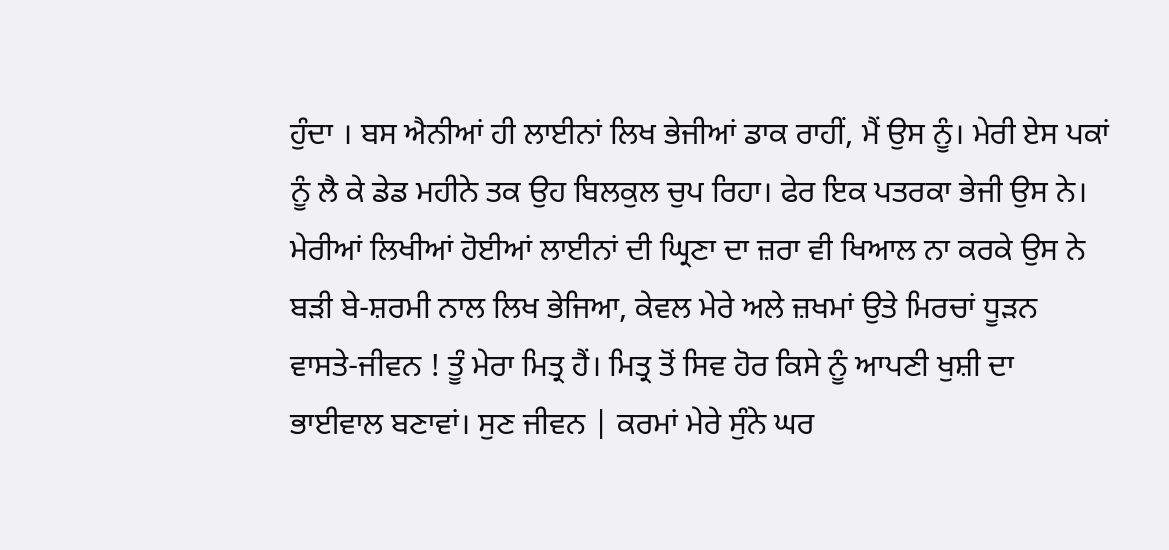ਹੁੰਦਾ । ਬਸ ਐਨੀਆਂ ਹੀ ਲਾਈਨਾਂ ਲਿਖ ਭੇਜੀਆਂ ਡਾਕ ਰਾਹੀਂ, ਮੈਂ ਉਸ ਨੂੰ। ਮੇਰੀ ਏਸ ਪਕਾਂ ਨੂੰ ਲੈ ਕੇ ਡੇਡ ਮਹੀਨੇ ਤਕ ਉਹ ਬਿਲਕੁਲ ਚੁਪ ਰਿਹਾ। ਫੇਰ ਇਕ ਪਤਰਕਾ ਭੇਜੀ ਉਸ ਨੇ। ਮੇਰੀਆਂ ਲਿਖੀਆਂ ਹੋਈਆਂ ਲਾਈਨਾਂ ਦੀ ਘ੍ਰਿਣਾ ਦਾ ਜ਼ਰਾ ਵੀ ਖਿਆਲ ਨਾ ਕਰਕੇ ਉਸ ਨੇ ਬੜੀ ਬੇ-ਸ਼ਰਮੀ ਨਾਲ ਲਿਖ ਭੇਜਿਆ, ਕੇਵਲ ਮੇਰੇ ਅਲੇ ਜ਼ਖਮਾਂ ਉਤੇ ਮਿਰਚਾਂ ਧੂੜਨ ਵਾਸਤੇ-ਜੀਵਨ ! ਤੂੰ ਮੇਰਾ ਮਿਤ੍ਰ ਹੈਂ। ਮਿਤ੍ਰ ਤੋਂ ਸਿਵ ਹੋਰ ਕਿਸੇ ਨੂੰ ਆਪਣੀ ਖੁਸ਼ੀ ਦਾ ਭਾਈਵਾਲ ਬਣਾਵਾਂ। ਸੁਣ ਜੀਵਨ | ਕਰਮਾਂ ਮੇਰੇ ਸੁੰਨੇ ਘਰ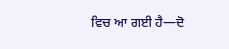ਵਿਚ ਆ ਗਈ ਹੈ—ਦੋ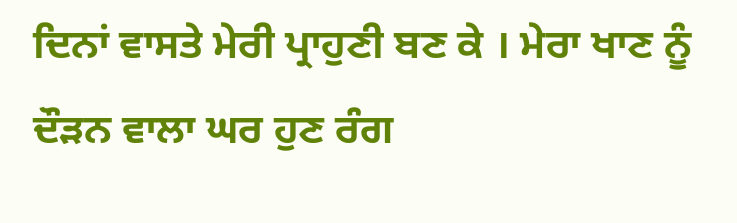ਦਿਨਾਂ ਵਾਸਤੇ ਮੇਰੀ ਪ੍ਰਾਹੁਣੀ ਬਣ ਕੇ । ਮੇਰਾ ਖਾਣ ਨੂੰ ਦੌੜਨ ਵਾਲਾ ਘਰ ਹੁਣ ਰੰਗ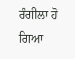ਰੰਗੀਲਾ ਹੋ ਗਿਆ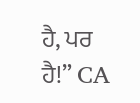ਹੈ, ਪਰ ਹੈ!” CA